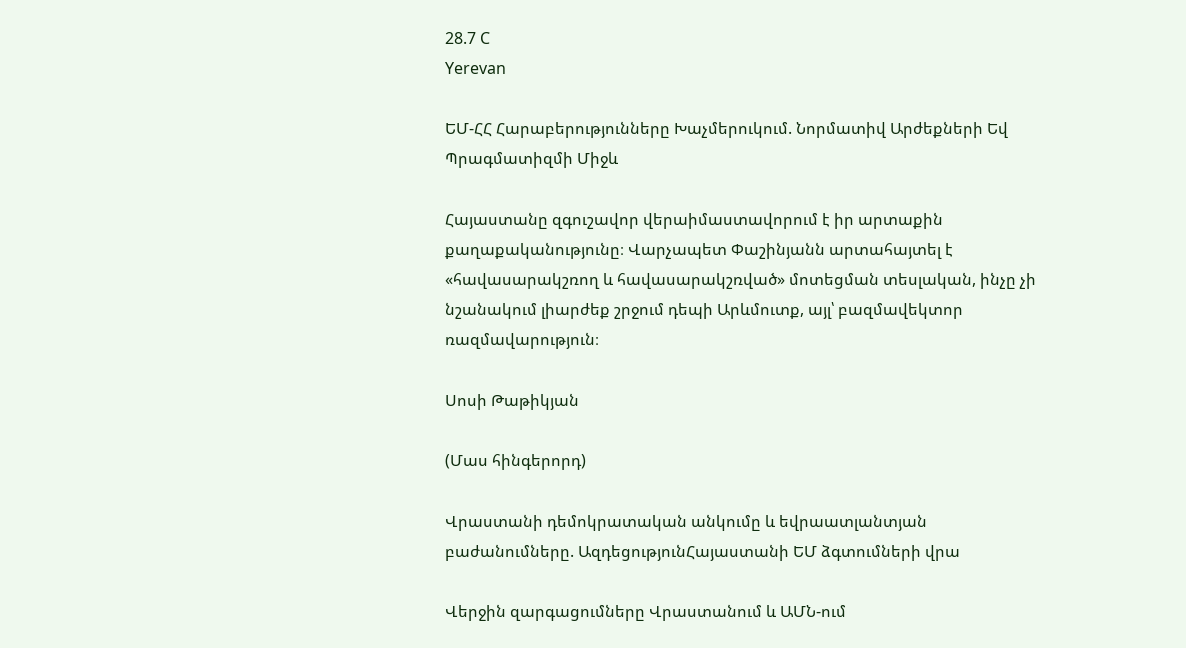28.7 C
Yerevan

ԵՄ-ՀՀ Հարաբերությունները Խաչմերուկում. Նորմատիվ Արժեքների Եվ Պրագմատիզմի Միջև

Հայաստանը զգուշավոր վերաիմաստավորում է իր արտաքին քաղաքականությունը։ Վարչապետ Փաշինյանն արտահայտել է «հավասարակշռող և հավասարակշռված» մոտեցման տեսլական, ինչը չի նշանակում լիարժեք շրջում դեպի Արևմուտք, այլ՝ բազմավեկտոր ռազմավարություն։

Սոսի Թաթիկյան

(Մաս հինգերորդ)

Վրաստանի դեմոկրատական անկումը և եվրաատլանտյան բաժանումները. ԱզդեցությունՀայաստանի ԵՄ ձգտումների վրա

Վերջին զարգացումները Վրաստանում և ԱՄՆ-ում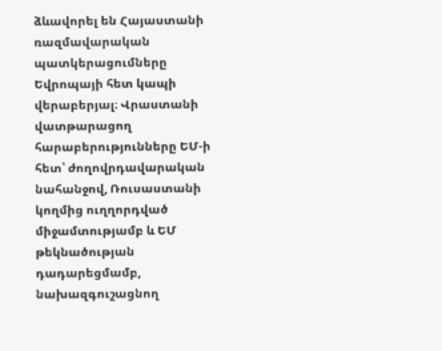ձևավորել են Հայաստանի ռազմավարական պատկերացումները Եվրոպայի հետ կապի վերաբերյալ։ Վրաստանի վատթարացող հարաբերությունները ԵՄ‑ի հետ՝ ժողովրդավարական նահանջով, Ռուսաստանի կողմից ուղղորդված միջամտությամբ և ԵՄ թեկնածության դադարեցմամբ, նախազգուշացնող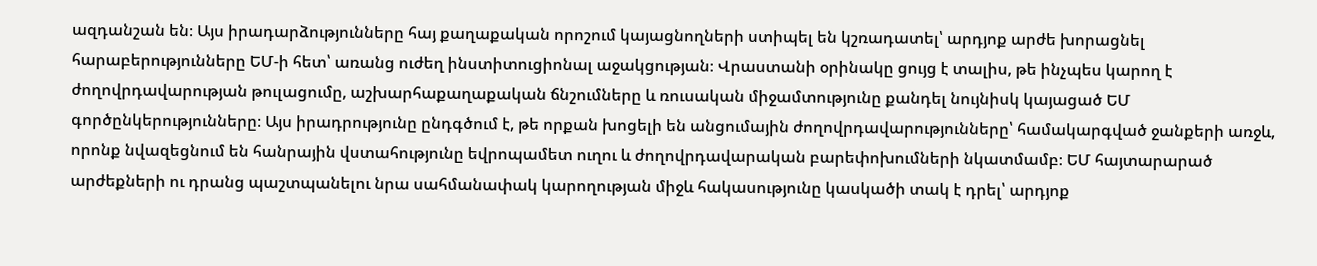ազդանշան են։ Այս իրադարձությունները հայ քաղաքական որոշում կայացնողների ստիպել են կշռադատել՝ արդյոք արժե խորացնել հարաբերությունները ԵՄ‑ի հետ՝ առանց ուժեղ ինստիտուցիոնալ աջակցության։ Վրաստանի օրինակը ցույց է տալիս, թե ինչպես կարող է ժողովրդավարության թուլացումը, աշխարհաքաղաքական ճնշումները և ռուսական միջամտությունը քանդել նույնիսկ կայացած ԵՄ գործընկերությունները։ Այս իրադրությունը ընդգծում է, թե որքան խոցելի են անցումային ժողովրդավարությունները՝ համակարգված ջանքերի առջև, որոնք նվազեցնում են հանրային վստահությունը եվրոպամետ ուղու և ժողովրդավարական բարեփոխումների նկատմամբ։ ԵՄ հայտարարած արժեքների ու դրանց պաշտպանելու նրա սահմանափակ կարողության միջև հակասությունը կասկածի տակ է դրել՝ արդյոք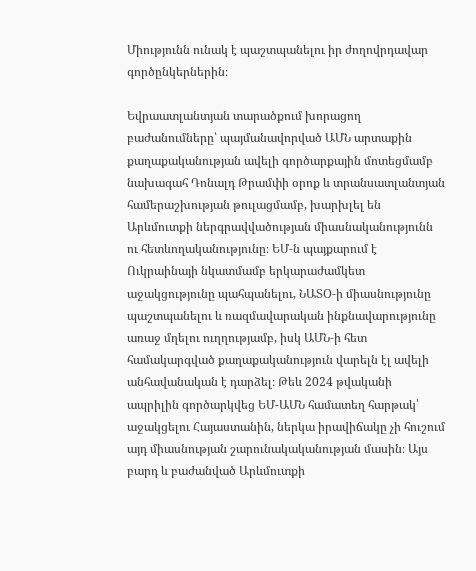Միությունն ունակ է պաշտպանելու իր ժողովրդավար գործընկերներին։

Եվրաատլանտյան տարածքում խորացող բաժանումները՝ պայմանավորված ԱՄՆ արտաքին քաղաքականության ավելի գործարքային մոտեցմամբ նախագահ Դոնալդ Թրամփի օրոք և տրանսատլանտյան համերաշխության թուլացմամբ, խարխլել են Արևմուտքի ներգրավվածության միասնականությունն ու հետևողականությունը։ ԵՄ‑ն պայքարում է Ուկրաինայի նկատմամբ երկարաժամկետ աջակցությունը պահպանելու, ՆԱՏՕ‑ի միասնությունը պաշտպանելու և ռազմավարական ինքնավարությունը առաջ մղելու ուղղությամբ, իսկ ԱՄՆ‑ի հետ համակարգված քաղաքականություն վարելն էլ ավելի անհավանական է դարձել։ Թեև 2024 թվականի ապրիլին գործարկվեց ԵՄ-ԱՄՆ համատեղ հարթակ՝ աջակցելու Հայաստանին, ներկա իրավիճակը չի հուշում այդ միասնության շարունակականության մասին։ Այս բարդ և բաժանված Արևմուտքի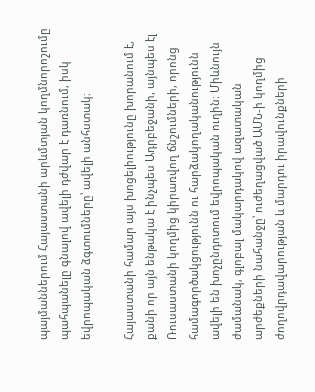պայմաններում Հայաստանի արևմտյան կողմնորոշումը պահպանելը գնալով ավելի դժվար է դառնում, իսկ եվրոպական ձգտումները՝ ավելի անհստակ։

Հայաստանի համար այս խոցելիությունը խորանում է, քանի որ այն ենթակա է ինչպես Ադրբեջանի, այնպես էլ Ռուսաստանի կողմից կիրառվող ճնշումների, որոնց համագործակցությունն ու հարձակողականությունն ավելի են խոչընդոտում եվրոպական ուղին։ Միևնույն ժամանակ, գլոբալ մակարդակով ազատական արժեքների նահանջը՝ ուժեղացված ԱՄՆ‑ի կողմից ժողովրդավարության և մարդու իրավունքների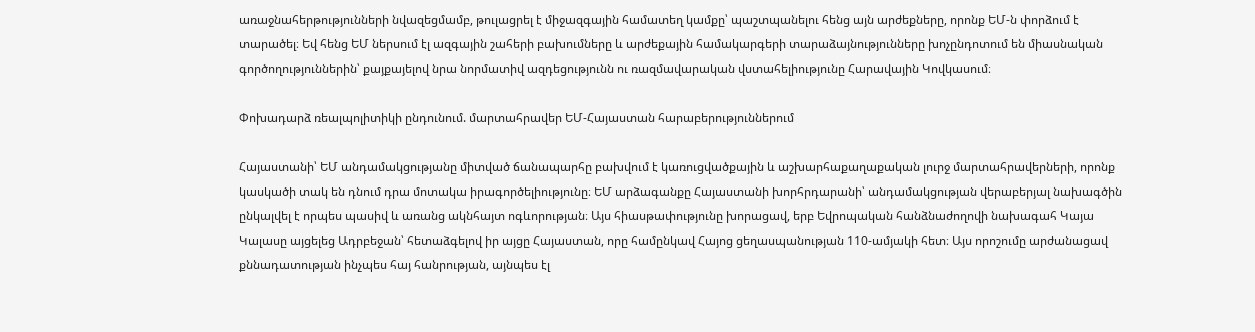առաջնահերթությունների նվազեցմամբ, թուլացրել է միջազգային համատեղ կամքը՝ պաշտպանելու հենց այն արժեքները, որոնք ԵՄ‑ն փորձում է տարածել։ Եվ հենց ԵՄ ներսում էլ ազգային շահերի բախումները և արժեքային համակարգերի տարաձայնությունները խոչընդոտում են միասնական գործողություններին՝ քայքայելով նրա նորմատիվ ազդեցությունն ու ռազմավարական վստահելիությունը Հարավային Կովկասում։

Փոխադարձ ռեալպոլիտիկի ընդունում. մարտահրավեր ԵՄ-Հայաստան հարաբերություններում

Հայաստանի՝ ԵՄ անդամակցությանը միտված ճանապարհը բախվում է կառուցվածքային և աշխարհաքաղաքական լուրջ մարտահրավերների, որոնք կասկածի տակ են դնում դրա մոտակա իրագործելիությունը։ ԵՄ արձագանքը Հայաստանի խորհրդարանի՝ անդամակցության վերաբերյալ նախագծին ընկալվել է որպես պասիվ և առանց ակնհայտ ոգևորության։ Այս հիասթափությունը խորացավ, երբ Եվրոպական հանձնաժողովի նախագահ Կայա Կալասը այցելեց Ադրբեջան՝ հետաձգելով իր այցը Հայաստան, որը համընկավ Հայոց ցեղասպանության 110-ամյակի հետ։ Այս որոշումը արժանացավ քննադատության ինչպես հայ հանրության, այնպես էլ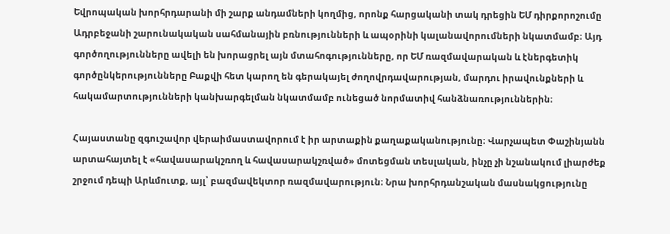Եվրոպական խորհրդարանի մի շարք անդամների կողմից, որոնք հարցականի տակ դրեցին ԵՄ դիրքորոշումը Ադրբեջանի շարունակական սահմանային բռնությունների և ապօրինի կալանավորումների նկատմամբ։ Այդ գործողությունները ավելի են խորացրել այն մտահոգությունները, որ ԵՄ ռազմավարական և էներգետիկ գործընկերությունները Բաքվի հետ կարող են գերակայել ժողովրդավարության, մարդու իրավունքների և հակամարտությունների կանխարգելման նկատմամբ ունեցած նորմատիվ հանձնառություններին։

Հայաստանը զգուշավոր վերաիմաստավորում է իր արտաքին քաղաքականությունը։ Վարչապետ Փաշինյանն արտահայտել է «հավասարակշռող և հավասարակշռված» մոտեցման տեսլական, ինչը չի նշանակում լիարժեք շրջում դեպի Արևմուտք, այլ՝ բազմավեկտոր ռազմավարություն։ Նրա խորհրդանշական մասնակցությունը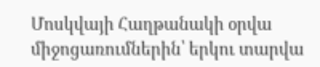Մոսկվայի Հաղթանակի օրվա միջոցառումներին՝ երկու տարվա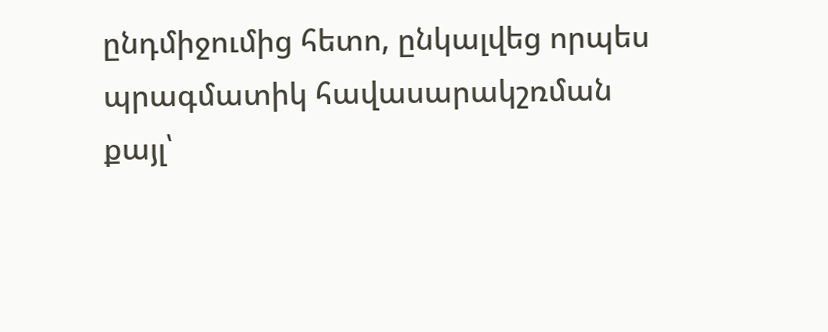ընդմիջումից հետո, ընկալվեց որպես պրագմատիկ հավասարակշռման քայլ՝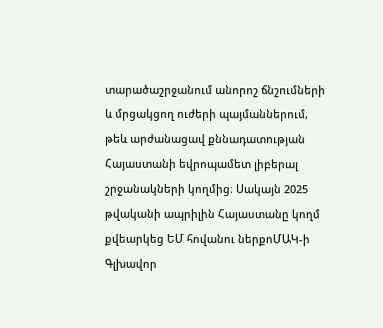տարածաշրջանում անորոշ ճնշումների և մրցակցող ուժերի պայմաններում, թեև արժանացավ քննադատության Հայաստանի եվրոպամետ լիբերալ շրջանակների կողմից։ Սակայն 2025 թվականի ապրիլին Հայաստանը կողմ քվեարկեց ԵՄ հովանու ներքոՄԱԿ‑ի Գլխավոր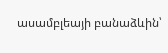ասամբլեայի բանաձևին՝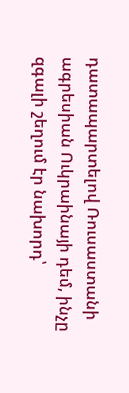դատապարտելով Ռուսաստանի ագրեսիան Ուկրաինայի դեմ, ինչը զգալի շեղում էր նախորդ՝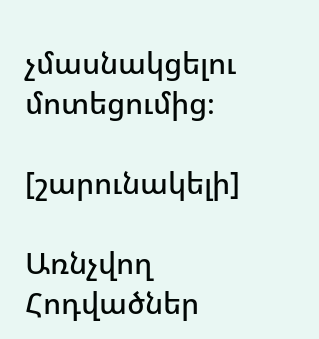չմասնակցելու մոտեցումից։

[շարունակելի]

Առնչվող Հոդվածներ